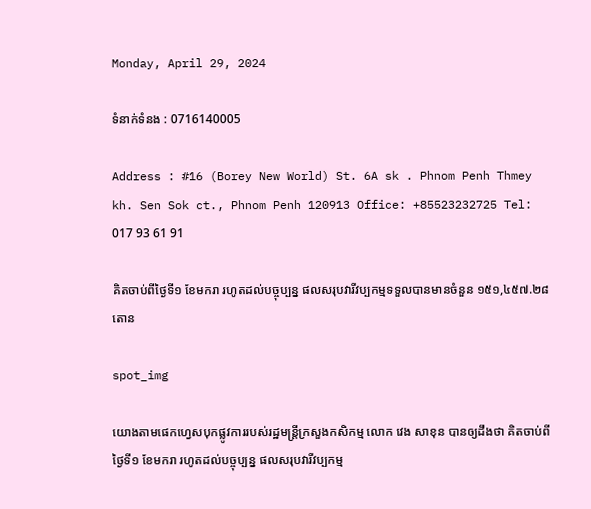Monday, April 29, 2024

ទំនាក់ទំនង : 0716140005

Address : #16 (Borey New World) St. 6A sk . Phnom Penh Thmey kh. Sen Sok ct., Phnom Penh 120913 Office: +85523232725 Tel: 017 93 61 91

គិតចាប់ពីថ្ងៃទី១ ខែមករា រហូតដល់បច្ចុប្បន្ន ផលសរុបវារីវប្បកម្មទទួលបានមានចំនួន ១៥១,៤៥៧.២៨ តោន

spot_img

យោងតាមផេកហ្វេសបុកផ្លូវការរបស់រដ្ឋមន្រ្តីក្រសួងកសិកម្ម លោក វេង សាខុន បានឲ្យដឹងថា គិតចាប់ពីថ្ងៃទី១ ខែមករា រហូតដល់បច្ចុប្បន្ន ផលសរុបវារីវប្បកម្ម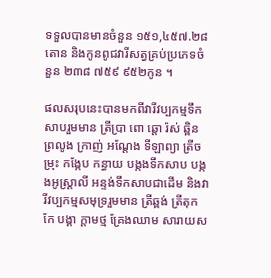ទទួលបានមានចំនួន ១៥១,៤៥៧.២៨ តោន និងកូនពូជវារីសត្វគ្រប់ប្រភេទចំនួន ២៣៨ ៧៥៩ ៩៥២កូន ។

ផលសរុបនេះបានមកពីវារីវប្បកម្មទឹកសាបរួមមាន ត្រីប្រា ពោ ឆ្តោ រ៉ស់ ឆ្ពិន ព្រលូង ក្រាញ់ អណ្តែង ទីឡាព្យា ត្រីចម្រុះ កង្កែប កន្ធាយ បង្កងទឹកសាប បង្កងអូស្ត្រាលី អន្ទង់ទឹកសាបជាដើម និងវារីវប្បកម្មសមុទ្ររួមមាន ត្រីឆ្ពង់ ត្រីតុកកែ បង្គា ក្តាមថ្ម គ្រែងឈាម សារាយស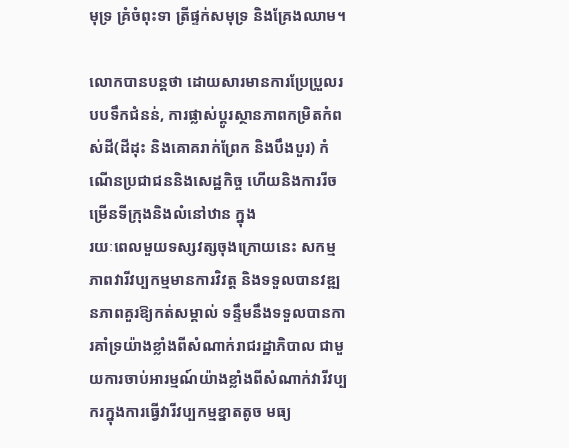មុទ្រ គ្រំចំពុះទា ត្រីផ្ទក់សមុទ្រ និងគ្រែងឈាម។

លោកបានបន្តថា ដោយសារមានការប្រែប្រួលរបបទឹកជំនន់, ការផ្លាស់ប្តូរស្ថានភាពកម្រិតកំពស់ដី(ដីដុះ និងគោគរាក់ព្រែក និងបឹងបួរ) កំណើនប្រជាជននិងសេដ្ឋកិច្ច ហើយនិងការរីចម្រើនទីក្រុងនិងលំនៅឋាន ក្នុង
រយៈពេលមួយទស្សវត្សចុងក្រោយនេះ សកម្មភាពវារីវប្បកម្មមានការវិវត្ត និងទទួលបានវឌ្ឍនភាពគួរឱ្យកត់សម្គាល់ ទន្ទឹមនឹងទទួលបានការគាំទ្រយ៉ាងខ្លាំងពីសំណាក់រាជរដ្ឋាភិបាល ជាមួយការចាប់អារម្មណ៍យ៉ាងខ្លាំងពីសំណាក់វារីវប្បករក្នុងការធ្វើវារីវប្បកម្មខ្នាតតូច មធ្យ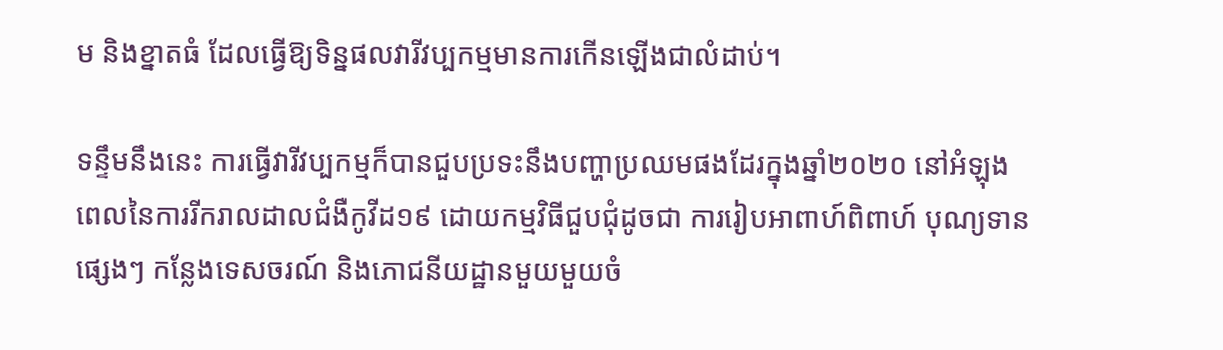ម និងខ្នាតធំ ដែលធ្វើឱ្យទិន្នផលវារីវប្បកម្មមានការកើនឡើងជាលំដាប់។

ទន្ទឹមនឹងនេះ ការធ្វើវារីវប្បកម្មក៏បានជួបប្រទះនឹងបញ្ហាប្រឈមផងដែរក្នុងឆ្នាំ២០២០ នៅអំឡុងពេលនៃការរីករាលដាលជំងឺកូវីដ១៩ ដោយកម្មវិធីជួបជុំដូចជា ការរៀបអាពាហ៍ពិពាហ៍ បុណ្យទានផ្សេងៗ កន្លែងទេសចរណ៍ និងភោជនីយដ្ឋានមួយមួយចំ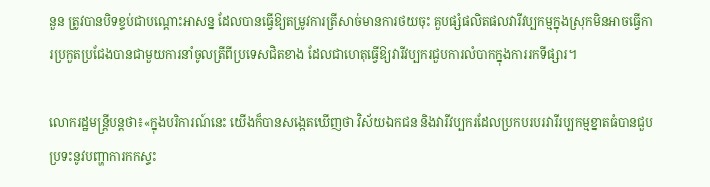នួន ត្រូវបានបិទខ្ទប់ជាបណ្តោះអាសន្ន ដែលបានធ្វើឱ្យតម្រូវការត្រីសាច់មានការថយចុះ គួបផ្សំផលិតផលវារីវប្បកម្មក្នុងស្រុកមិនអាចធ្វើការប្រកួតប្រជែងបានជាមួយការនាំចូលត្រីពីប្រទេសជិតខាង ដែលជាហេតុធ្វើឱ្យវារីវប្បករជួបការលំបាកក្នុងការរកទីផ្សារ។

លោករដ្ឋមន្រ្តីបន្តថា៖«ក្នុងបរិការណ៍នេះ យើងក៏បានសង្កេតឃើញថា វិស័យឯកជន និងវារីវប្បករដែលប្រកបរបរវារីរប្បកម្មខ្នាតធំបានជួបប្រទះនូវបញ្ហាការកកស្ទះ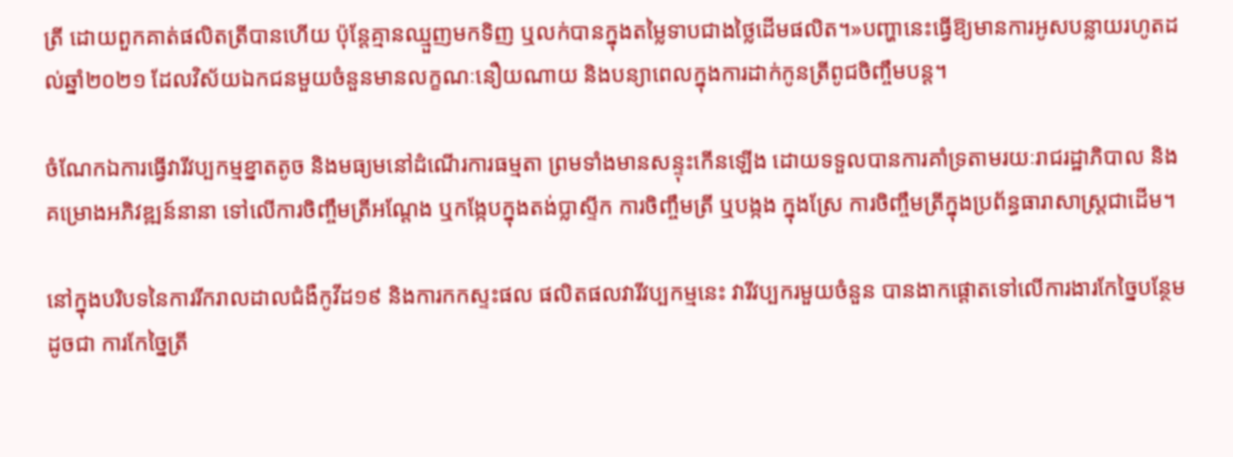ត្រី ដោយពួកគាត់ផលិតត្រីបានហើយ ប៉ុន្តែគ្មានឈ្មួញមកទិញ ឬលក់បានក្នុងតម្លៃទាបជាងថ្លៃដើមផលិត។»បញ្ហានេះធ្វើឱ្យមានការអូសបន្លាយរហូតដល់ឆ្នាំ២០២១ ដែលវិស័យឯកជនមួយចំនួនមានលក្ខណៈនឿយណាយ និងបន្យាពេលក្នុងការដាក់កូនត្រីពូជចិញ្ចឹមបន្ត។

ចំណែកឯការធ្វើវារីវប្បកម្មខ្នាតតូច និងមធ្យមនៅដំណើរការធម្មតា ព្រមទាំងមានសន្ទុះកើនឡើង ដោយទទួលបានការគាំទ្រតាមរយៈរាជរដ្ឋាភិបាល និងគម្រោងអភិវឌ្ឍន៍នានា ទៅលើការចិញ្ចឹមត្រីអណ្តែង ឬកង្កែបក្នុងតង់ប្លាស្ទីក ការចិញ្ចឹមត្រី ឬបង្កង ក្នុងស្រែ ការចិញ្ចឹមត្រីក្នុងប្រព័ន្ធធារាសាស្ត្រជាដើម។

នៅក្នុងបរិបទនៃការរីករាលដាលជំងឺកូវីដ១៩ និងការកកស្ទះផល ផលិតផលវារីវប្បកម្មនេះ វារីវប្បករមួយចំនួន បានងាកផ្តោតទៅលើការងារកែច្នៃបន្ថែម ដូចជា ការកែច្នៃត្រី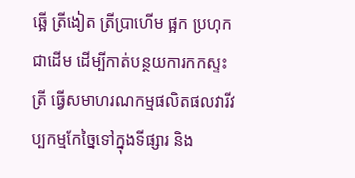ឆ្អើ ត្រីងៀត ត្រីប្រាហើម ផ្អក ប្រហុកជាដើម ដើម្បីកាត់បន្ថយការកកស្ទះត្រី ធ្វើសមាហរណកម្មផលិតផលវារីវប្បកម្មកែច្នៃទៅក្នុងទីផ្សារ និង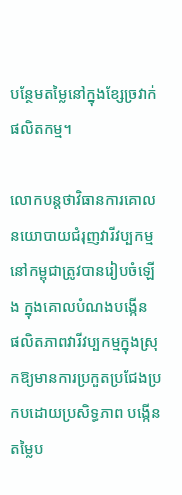បន្ថែមតម្លៃនៅក្នុងខ្សែច្រវាក់ផលិតកម្ម។

លោកបន្តថាវិធានការគោលនយោបាយជំរុញវារីវប្បកម្មនៅកម្ពុជាត្រូវបានរៀបចំឡើង ក្នុងគោលបំណងបង្កើន
ផលិតភាពវារីវប្បកម្មក្នុងស្រុកឱ្យមានការប្រកួតប្រជែងប្រកបដោយប្រសិទ្ធភាព បង្កើនតម្លៃប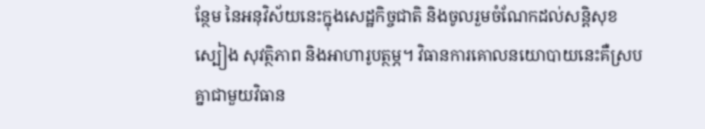ន្ថែម នៃអនុវិស័យនេះក្នុងសេដ្ឋកិច្ចជាតិ និងចូលរួមចំណែកដល់សន្តិសុខស្បៀង សុវត្ថិភាព និងអាហារូបត្ថម្ភ។ វិធានការគោលនយោបាយនេះគឺស្របគ្នាជាមួយវិធាន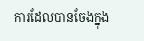ការដែលបានចែងក្នុង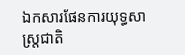ឯកសារផែនការយុទ្ធសាស្ត្រជាតិ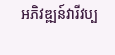អភិវឌ្ឍន៍វារីវប្ប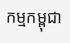កម្មកម្ពុជា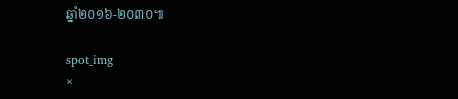ឆ្នាំ២០១៦-២០៣០៕

spot_img
×